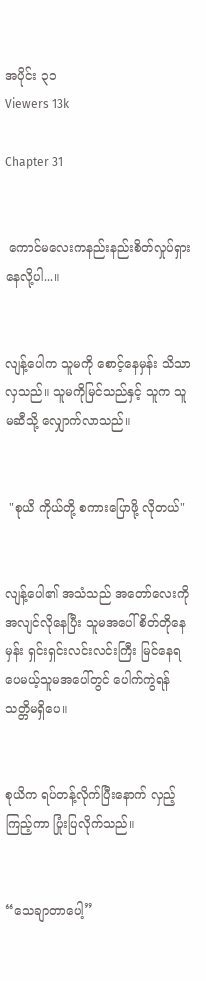အပိုင်း ၃၁
Viewers 13k

Chapter 31


 ကောင်မလေးကနည်းနည်းစိတ်လှုပ်ရှားနေလို့ပါ...။


လျန့်ပေါက သူမကို စောင့်နေမှန်း သိသာလှသည်။ သူမကိုမြင်သည်နှင့် သူက သူမဆီသို့ လျှောက်လာသည်။


 "စုယိ ကိုယ်တို့ စကားပြောဖို့ လိုတယ်"


လျန့်ပေါ၏ အသံသည် အတော်လေးကိုအလျင်လိုနေပြီး သူမအပေါ် စိတ်တိုနေမှန်း ရှင်းရှင်းလင်းလင်းကြီး မြင်နေရပေမယ့်သူမအပေါ်တွင် ပေါက်ကွဲရန် သတ္တိမရှိပေ။


စုယိက ရပ်တန့်လိုက်ပြီးနောက် လှည့်ကြည့်ကာ ပြုံးပြလိုက်သည်။


“သေချာတာပေါ့”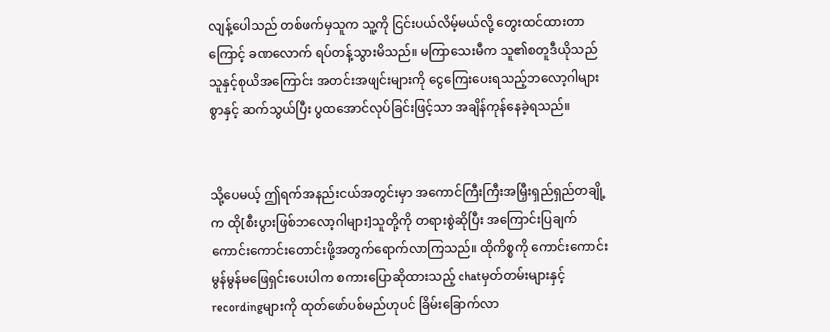လျန့်ပေါသည် တစ်ဖက်မှသူက သူ့ကို ငြင်းပယ်လိမ့်မယ်လို့ တွေးထင်ထားတာကြောင့် ခဏလောက် ရပ်တန့်သွားမိသည်။ မကြာသေးမီက သူ၏စတူဒီယိုသည် သူနှင့်စုယိအကြောင်း အတင်းအဖျင်းများကို ငွေကြေးပေးရသည့်ဘလော့ဂါများစွာနှင့် ဆက်သွယ်ပြီး ပွထအောင်လုပ်ခြင်းဖြင့်သာ အချိန်ကုန်နေခဲ့ရသည်။


သို့ပေမယ့် ဤရက်အနည်းငယ်အတွင်းမှာ အကောင်ကြီးကြီးအမြှီးရှည်ရှည်တချို့က ထို[စီးပွားဖြစ်ဘလော့ဂါများ]သူတို့ကို တရားစွဲဆိုပြီး အကြောင်းပြချက်ကောင်းကောင်းတောင်းဖို့အတွက်ရောက်လာကြသည်။ ထိုကိစ္စကို ကောင်းကောင်းမွန်မွန်မဖြေရှင်းပေးပါက စကားပြောဆိုထားသည့် chatမှတ်တမ်းများနှင့် recordingများကို ထုတ်ဖော်ပစ်မည်ဟုပင် ခြိမ်းခြောက်လာ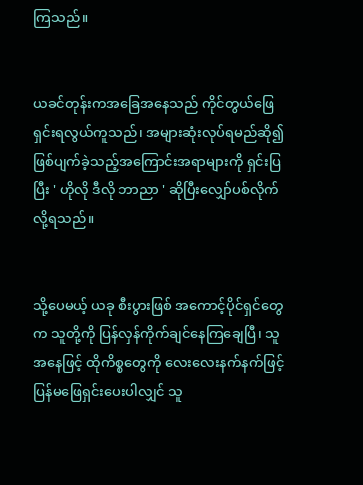ကြသည်။


ယခင်တုန်းကအခြေအနေသည် ကိုင်တွယ်ဖြေရှင်းရလွယ်ကူသည်၊ အများဆုံးလုပ်ရမည်ဆို၍ ဖြစ်ပျက်ခဲ့သည့်အကြောင်းအရာများကို ရှင်းပြပြီး ' ဟိုလို ဒီလို ဘာညာ ' ဆိုပြီးလျှော်ပစ်လိုက်လို့ရသည်။


သို့ပေမယ့် ယခု စီးပွားဖြစ် အကောင့်ပိုင်ရှင်တွေက သူတို့ကို ပြန်လှန်ကိုက်ချင်နေကြချေပြီ၊ သူအနေဖြင့် ထိုကိစ္စတွေကို လေးလေးနက်နက်ဖြင့် ပြန်မဖြေရှင်းပေးပါလျှင် သူ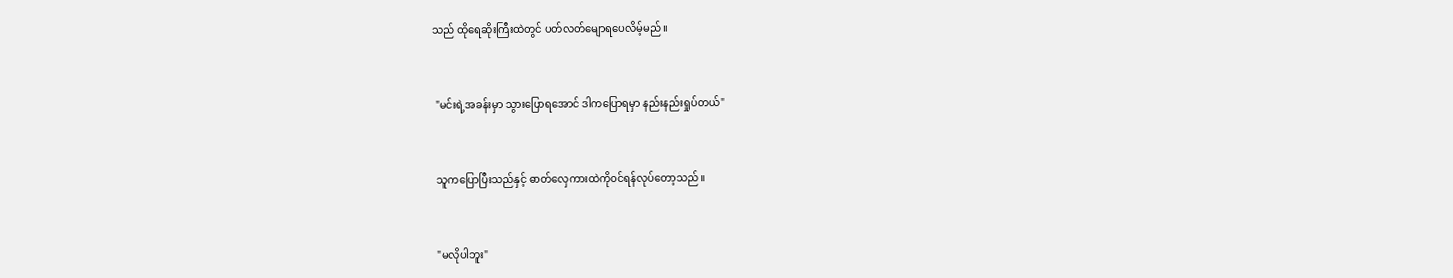သည် ထိုရေဆိုးကြီးထဲတွင် ပတ်လတ်မျောရပေလိမ့်မည်။


 "မင်းရဲ့အခန်းမှာ သွားပြောရအောင် ဒါကပြောရမှာ နည်းနည်းရှုပ်တယ်"


 သူကပြောပြီးသည်နှင့် ဓာတ်လှေကားထဲကို၀င်ရန်လုပ်တော့သည်။


 "မလိုပါဘူး"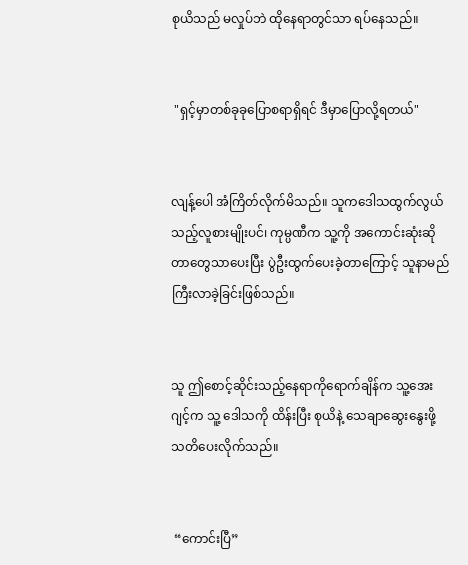စုယိသည် မလှုပ်ဘဲ ထိုနေရာတွင်သာ ရပ်နေသည်။


 "ရှင့်မှာတစ်ခုခုပြောစရာရှိရင် ဒီမှာပြောလို့ရတယ်"


လျန့်ပေါ အံကြိတ်လိုက်မိသည်။ သူကဒေါသထွက်လွယ်သည့်လူစားမျိုးပင်၊ ကုမ္ပဏီက သူ့ကို အကောင်းဆုံးဆိုတာတွေသာပေးပြီး ပွဲဦးထွက်ပေးခဲ့တာကြောင့် သူနာမည်ကြီးလာခဲ့ခြင်းဖြစ်သည်။


သူ ဤစောင့်ဆိုင်းသည့်နေရာကိုရောက်ချိန်က သူ့အေးဂျင့်က သူ့ ဒေါသကို ထိန်းပြီး စုယိနဲ့ သေချာဆွေးနွေးဖို့ သတိပေးလိုက်သည်။


 “ကောင်းပြီ”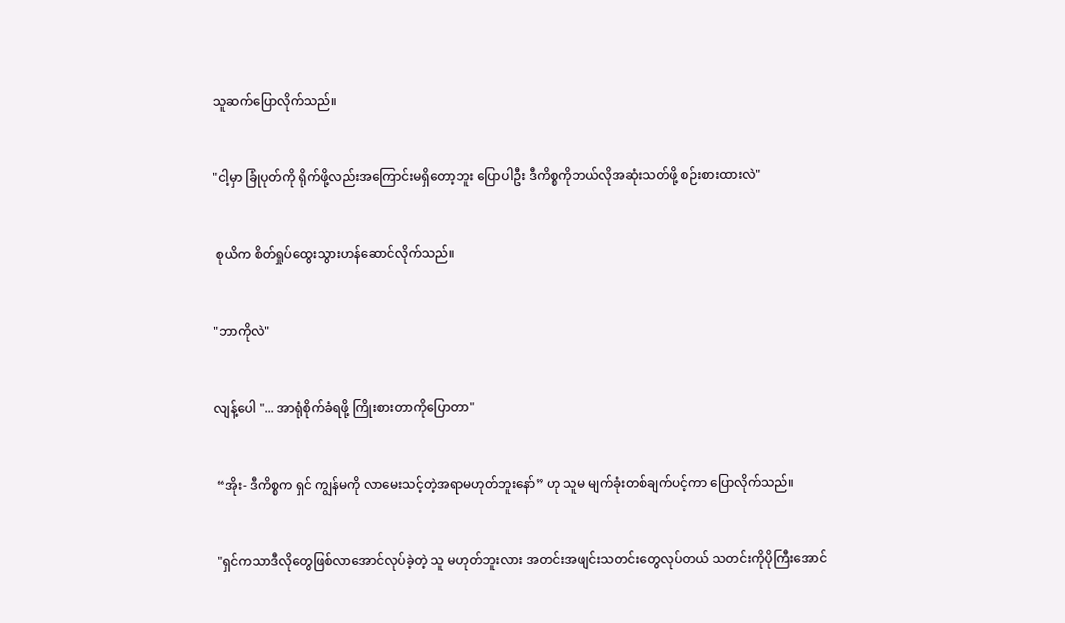သူဆက်ပြောလိုက်သည်။


"ငါ့မှာ ခြုံပုတ်ကို ရိုက်ဖို့လည်းအကြောင်းမရှိတော့ဘူး ပြောပါဦး ဒီကိစ္စကိုဘယ်လိုအဆုံးသတ်ဖို့ စဉ်းစားထားလဲ"


 စုယိက စိတ်ရှုပ်ထွေးသွားဟန်ဆောင်လိုက်သည်။


"ဘာကိုလဲ"


လျန့်ပေါ "... အာရုံစိုက်ခံရဖို့ ကြိုးစားတာကိုပြောတာ"


 “အိုး- ဒီကိစ္စက ရှင် ကျွန်မကို လာမေးသင့်တဲ့အရာမဟုတ်ဘူးနော်” ဟု သူမ မျက်ခုံးတစ်ချက်ပင့်ကာ ပြောလိုက်သည်။


 "ရှင်ကသာဒီလိုတွေဖြစ်လာအောင်လုပ်ခဲ့တဲ့ သူ မဟုတ်ဘူးလား အတင်းအဖျင်းသတင်းတွေလုပ်တယ် သတင်းကိုပိုကြီးအောင်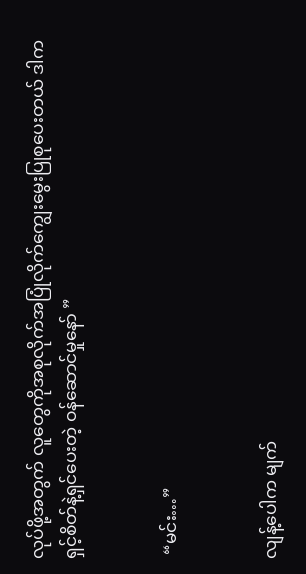လုပ်ဖို့အတွက် လူတွေကိုအစုလိုက်အပြုံလိုက်ကျွေးမွေးပြုစုပေးတယ် ဒါက ရှင့်စိတ်နဲ့ရှင်ပေးတဲ့ ဝန်ဆောင်မှုနော် ”


 “မင်း…”


လျန့်ပေါက မျက်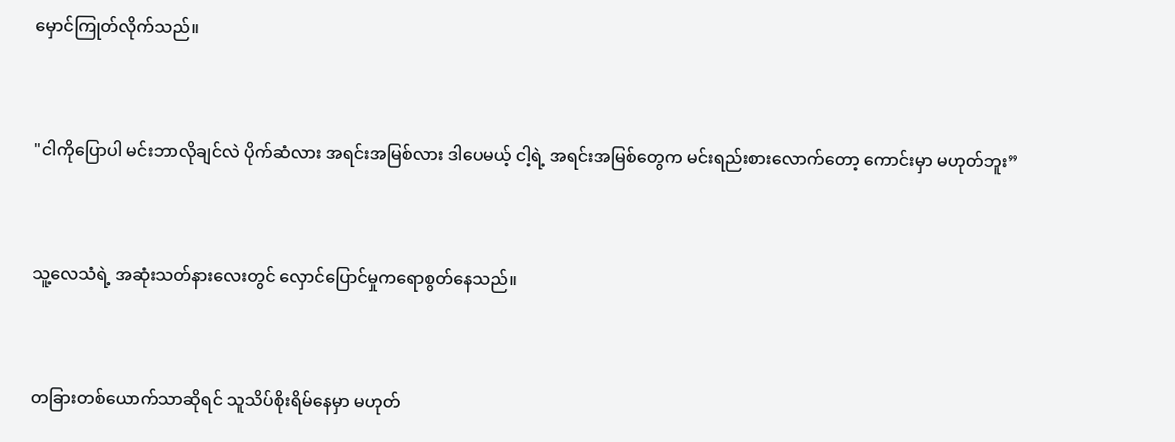မှောင်ကြုတ်လိုက်သည်။


"ငါကိုပြောပါ မင်းဘာလိုချင်လဲ ပိုက်ဆံလား အရင်းအမြစ်လား ဒါပေမယ့် ငါ့ရဲ့ အရင်းအမြစ်တွေက မင်းရည်းစားလောက်တော့ ကောင်းမှာ မဟုတ်ဘူး”


သူ့လေသံရဲ့ အဆုံးသတ်နားလေးတွင် လှောင်ပြောင်မှုကရောစွတ်နေသည်။


တခြားတစ်ယောက်သာဆိုရင် သူသိပ်စိုးရိမ်နေမှာ မဟုတ်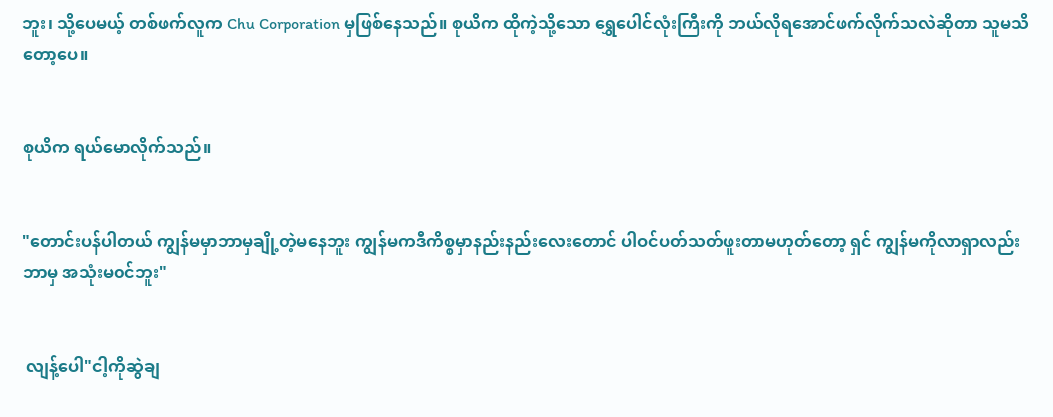ဘူး၊ သို့ပေမယ့် တစ်ဖက်လူက Chu Corporation မှဖြစ်နေသည်။ စုယိက ထိုကဲ့သို့သော ရွှေပေါင်လုံးကြီးကို ဘယ်လိုရအောင်ဖက်လိုက်သလဲဆိုတာ သူမသိတော့ပေ။


စုယိက ရယ်မောလိုက်သည်။


"တောင်းပန်ပါတယ် ကျွန်မမှာဘာမှချို့တဲ့မနေဘူး ကျွန်မကဒီကိစ္စမှာနည်းနည်းလေးတောင် ပါဝင်ပတ်သတ်ဖူးတာမဟုတ်တော့ ရှင် ကျွန်မကိုလာရှာလည်း ဘာမှ အသုံးမ၀င်ဘူး"


 လျန့်ပေါ"ငါ့ကိုဆွဲချ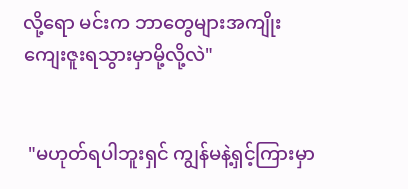လို့ရော မင်းက ဘာတွေများအကျိုးကျေးဇူးရသွားမှာမို့လို့လဲ"


 "မဟုတ်ရပါဘူးရှင် ကျွန်မနဲ့ရှင့်ကြားမှာ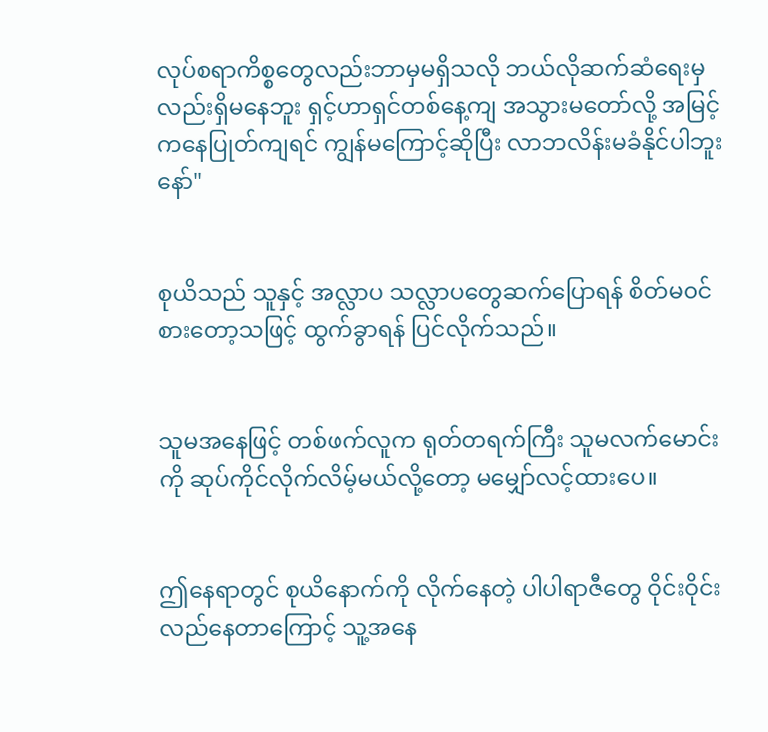လုပ်စရာကိစ္စတွေလည်းဘာမှမရှိသလို ဘယ်လိုဆက်ဆံရေးမှလည်းရှိမနေဘူး ရှင့်ဟာရှင်တစ်နေ့ကျ အသွားမတော်လို့ အမြင့်ကနေပြုတ်ကျရင် ကျွန်မကြောင့်ဆိုပြီး လာဘလိန်းမခံနိုင်ပါဘူးနော်"


စုယိသည် သူနှင့် အလ္လာပ သလ္လာပတွေဆက်ပြောရန် စိတ်မ၀င်စားတော့သဖြင့် ထွက်ခွာရန် ပြင်လိုက်သည်။


သူမအနေဖြင့် တစ်ဖက်လူက ရုတ်တရက်ကြီး သူမလက်မောင်းကို ဆုပ်ကိုင်လိုက်လိမ့်မယ်လို့တော့ မမျှော်လင့်ထားပေ။


ဤနေရာတွင် စုယိနောက်ကို လိုက်နေတဲ့ ပါပါရာဇီတွေ ဝိုင်းဝိုင်းလည်နေတာကြောင့် သူ့အနေ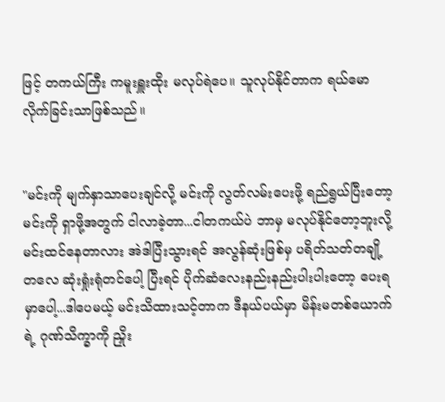ဖြင့် တကယ်ကြီး ကမူးရှူးထိုး မလုပ်ရဲပေ။ သူလုပ်နိုင်တာက ရယ်မောလိုက်ခြင်းသာဖြစ်သည်။


"မင်းကို မျက်နှာသာပေးချင်လို့ မင်းကို လွတ်လမ်းပေးဖို့ ရည်ရွယ်ပြီးတော့ မင်းကို ရှာဖို့အတွက် ငါလာခဲ့တာ...ငါတကယ်ပဲ ဘာမှ မလုပ်နိုင်တော့ဘူးလို့ မင်းထင်နေတာလား အဲဒါပြီးသွားရင် အလွန်ဆုံးဖြစ်မှ ပရိတ်သတ်တချို့တလေ ဆုံးရှုံးရုံတင်ပေါ့ ပြီးရင် ပိုက်ဆံလေးနည်းနည်းပါးပါးတော့ ပေးရမှာပေါ့...ဒါပေမယ့် မင်းသိထားသင့်တာက ဒီနယ်ပယ်မှာ မိန်းမတစ်ယောက်ရဲ့ ဂုဏ်သိက္ခာကို ညှိုး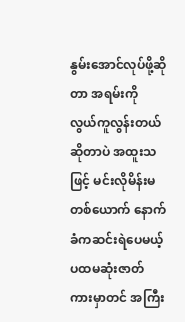နွမ်းအောင်လုပ်ဖို့ဆိုတာ အရမ်းကို လွယ်ကူလွန်းတယ်ဆိုတာပဲ အထူးသဖြင့် မင်းလိုမိန်းမတစ်ယောက် နောက်ခံကဆင်းရဲပေမယ့် ပထမဆုံးဇာတ်ကားမှာတင် အကြီး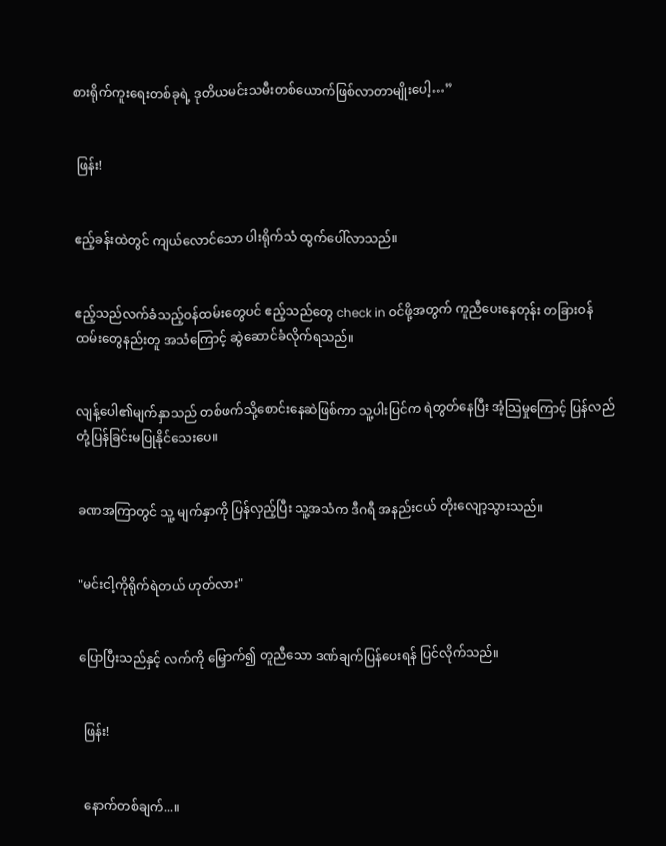စားရိုက်ကူးရေးတစ်ခုရဲ့ ဒုတိယမင်းသမီးတစ်ယောက်ဖြစ်လာတာမျိုးပေါ့…”


 ဖြန်း!


ဧည့်ခန်းထဲတွင် ကျယ်လောင်သော ပါးရိုက်သံ ထွက်ပေါ်လာသည်။


ဧည့်သည်လက်ခံသည့်ဝန်ထမ်းတွေပင် ဧည့်သည်တွေ check in ဝင်ဖို့အတွက် ကူညီပေးနေတုန်း တခြားဝန်ထမ်းတွေနည်းတူ အသံကြောင့် ဆွဲဆောင်ခံလိုက်ရသည်။


လျန့်ပေါ၏မျက်နှာသည် တစ်ဖက်သို့စောင်းနေဆဲဖြစ်ကာ သူ့ပါးပြင်က ရဲတွတ်နေပြီး အံ့သြမှုကြောင့် ပြန်လည်တုံ့ပြန်ခြင်းမပြုနိုင်သေးပေ။


ခဏအကြာတွင် သူ့ မျက်နှာကို ပြန်လှည့်ပြီး သူ့အသံက ဒီဂရီ အနည်းငယ် တိုးလျော့သွားသည်။


"မင်းငါ့ကိုရိုက်ရဲတယ် ဟုတ်လား"


ပြောပြီးသည်နှင့် လက်ကို မြှောက်၍ တူညီသော ဒဏ်ချက်ပြန်ပေးရန် ပြင်လိုက်သည်။


 ဖြန်း!


 နောက်တစ်ချက်...။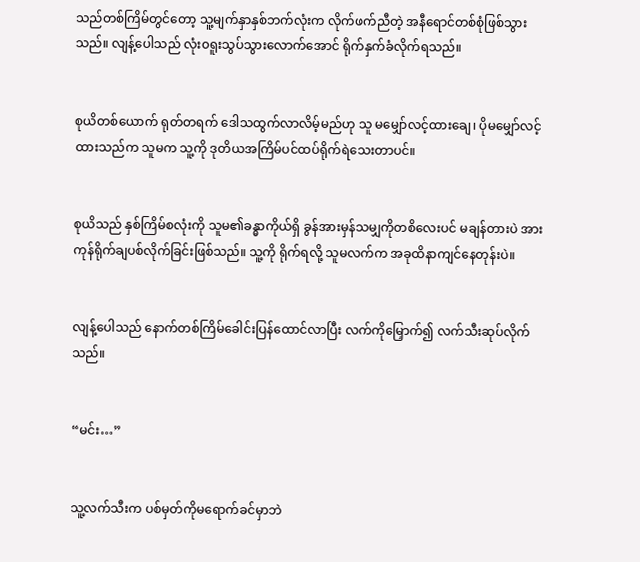သည်တစ်ကြိမ်တွင်တော့ သူ့မျက်နှာနှစ်ဘက်လုံးက လိုက်ဖက်ညီတဲ့ အနီရောင်တစ်စုံဖြစ်သွားသည်။ လျန့်ပေါသည် လုံး၀ရူးသွပ်သွားလောက်အောင် ရိုက်နှက်ခံလိုက်ရသည်။


စုယိတစ်ယောက် ရုတ်တရက် ဒေါသထွက်လာလိမ့်မည်ဟု သူ မမျှော်လင့်ထားချေ၊ ပိုမမျှော်လင့်ထားသည်က သူမက သူ့ကို ဒုတိယအကြိမ်ပင်ထပ်ရိုက်ရဲသေးတာပင်။


စုယိသည် နှစ်ကြိမ်စလုံးကို သူမ၏ခန္ဓာကိုယ်ရှိ ခွန်အားမှန်သမျှကိုတစိလေးပင် မချန်တားပဲ အားကုန်ရိုက်ချပစ်လိုက်ခြင်းဖြစ်သည်။ သူ့ကို ရိုက်ရလို့ သူမလက်က အခုထိနာကျင်နေတုန်းပဲ။


လျန့်ပေါသည် နောက်တစ်ကြိမ်ခေါင်းပြန်ထောင်လာပြီး လက်ကိုမြှောက်၍ လက်သီးဆုပ်လိုက်သည်။


“မင်း…”


သူ့လက်သီးက ပစ်မှတ်ကိုမရောက်ခင်မှာဘဲ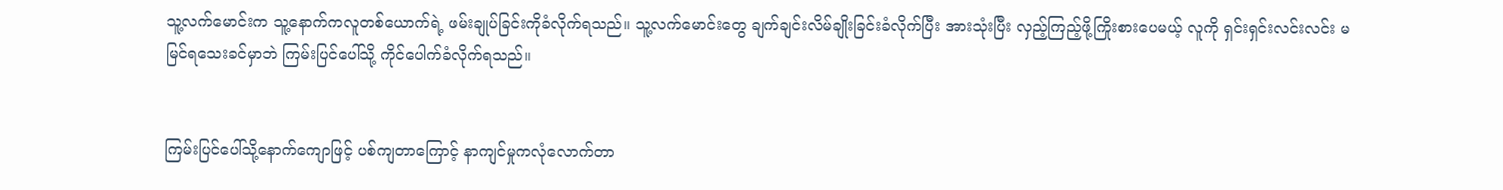သူ့လက်မောင်းက သူ့နောက်ကလူတစ်ယောက်ရဲ့ ဖမ်းချုပ်ခြင်းကိုခံလိုက်ရသည်။ သူ့လက်မောင်းတွေ ချက်ချင်းလိမ်ချိုးခြင်းခံလိုက်ပြီး အားသုံးပြီး လှည့်ကြည့်ဖို့ကြိုးစားပေမယ့် လူကို ရှင်းရှင်းလင်းလင်း မမြင်ရသေးခင်မှာဘဲ ကြမ်းပြင်ပေါ်သို့ ကိုင်ပေါက်ခံလိုက်ရသည်။


ကြမ်းပြင်ပေါ်သို့နောက်ကျောဖြင့် ပစ်ကျတာကြောင့် နာကျင်မှုကလုံလောက်တာ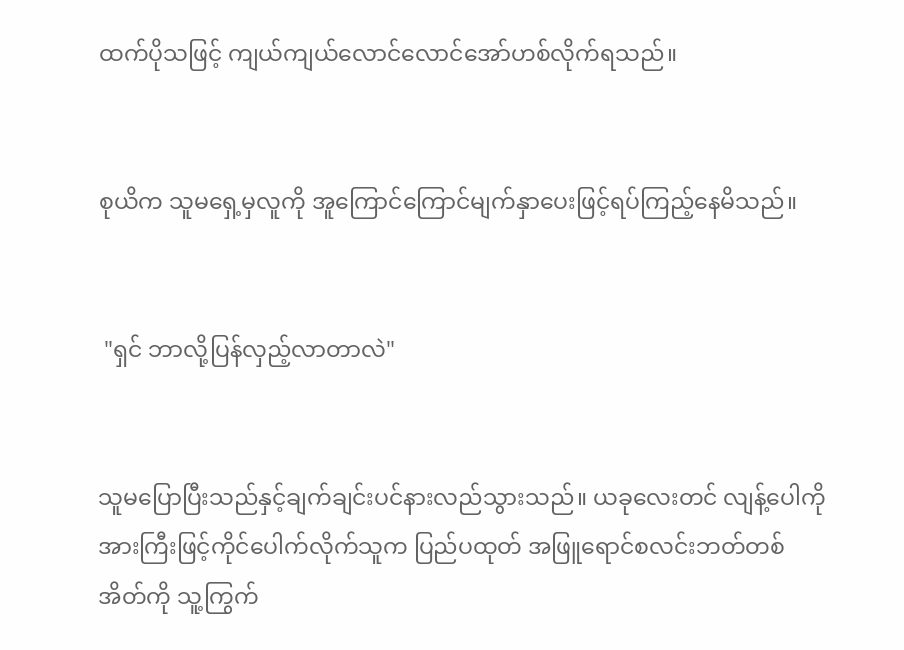ထက်ပိုသဖြင့် ကျယ်ကျယ်လောင်လောင်အော်ဟစ်လိုက်ရသည်။


စုယိက သူမရှေ့မှလူကို အူကြောင်ကြောင်မျက်နှာပေးဖြင့်ရပ်ကြည့်နေမိသည်။


 "ရှင် ဘာလို့ပြန်လှည့်လာတာလဲ"


သူမပြောပြီးသည်နှင့်ချက်ချင်းပင်နားလည်သွားသည်။ ယခုလေးတင် လျန့်ပေါကိုအားကြီးဖြင့်ကိုင်ပေါက်လိုက်သူက ပြည်ပထုတ် အဖြူရောင်စလင်းဘတ်တစ်အိတ်ကို သူ့ကြွက်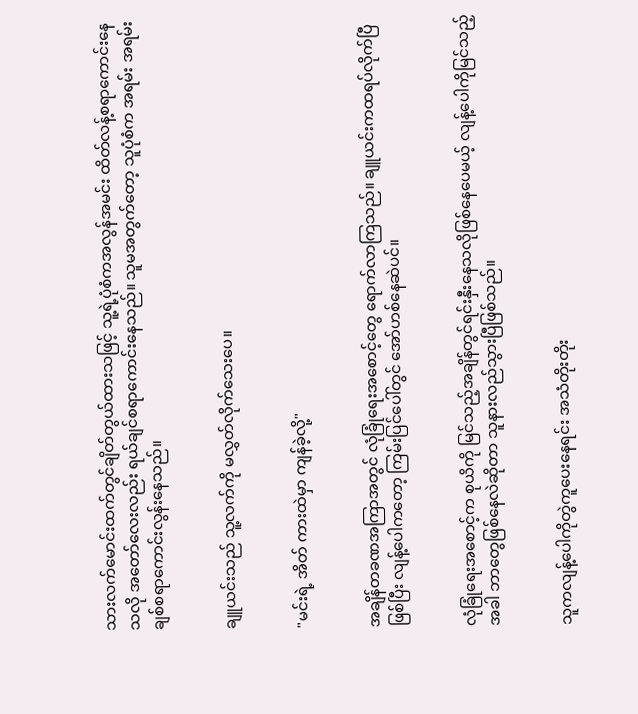သားလက်မောင်းထက်တွင်ချိတ်တွယ်ထားသဖြင့် သူ့ရဲ့ပုံစံကအလွန်အမင်း ထိတ်လန့်စရာကောင်းနေသလို အတော်လေးလည်း ရယ်ချင်စရာကောင်းနေသည်။ သူမအတွက်တော့ သူပုံစံက အရမ်း အရမ်း ချစ်စရာကောင်းလွန်းနေသည်။


ချူယင်းသည် သူ့လက်ကို မလွှတ်လိုက်သေးပေ။


"မင်းရဲ့ အိတ် ကားထဲမှာ ကျန်ခဲ့လို့"


အချိန်တခဏအကြာအတွင် လုံခြုံရေးအစောင့်တွေ ရောက်လာကြသည်။ ချူယင်းကထရပ်လိုက်ပြီဖြစ်ပြီး လျန့်ပေါကတော့ ကြမ်းပြင်ပေါ်တွင် အော်ဟစ်နေဆဲပင်။


လုံခြုံရေးအစောင့်က စုယိကို မြင်သည့်အချိန်တွင်ရင်းနှီးနေသလိုဖြစ်နေပေမယ့် လျန့်ပေါကိုမြင်သည့်အခါ ဘာတွေဖြစ်နေလဲဆိုတာ သူနားလည်သွားပြီဖြစ်သည်။


သူကလျန့်ပေါကိုတွဲကူပေးနေရင်း အသံတိုးတိုး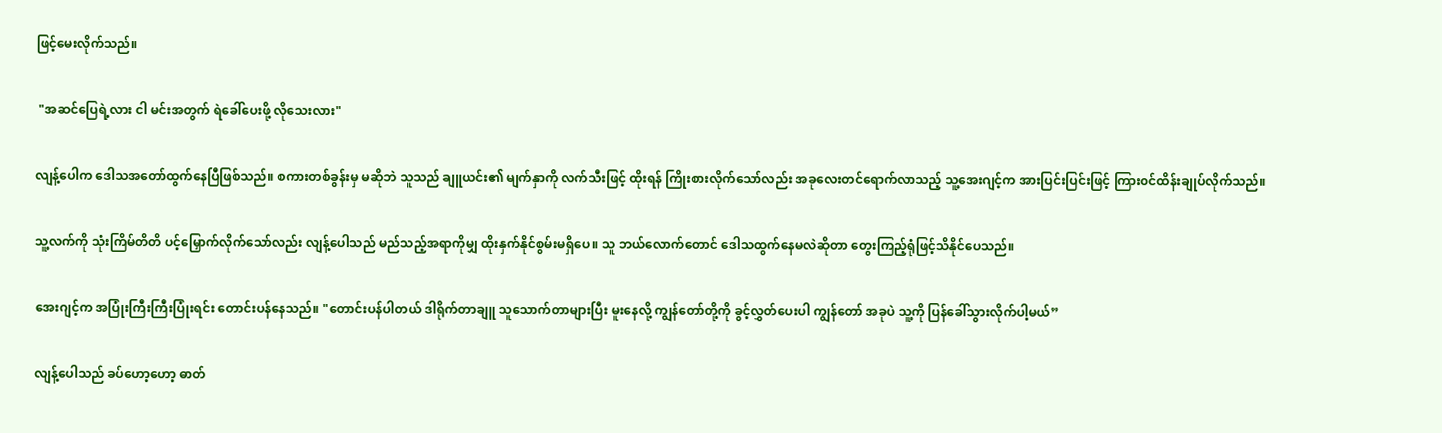ဖြင့်မေးလိုက်သည်။


 "အဆင်ပြေရဲ့လား ငါ မင်းအတွက် ရဲခေါ်ပေးဖို့ လိုသေးလား"


လျန့်ပေါက ဒေါသအတော်ထွက်နေပြီဖြစ်သည်။ စကားတစ်ခွန်းမှ မဆိုဘဲ သူသည် ချူယင်း၏ မျက်နှာကို လက်သီးဖြင့် ထိုးရန် ကြိုးစားလိုက်သော်လည်း အခုလေးတင်ရောက်လာသည့် သူ့အေးဂျင့်က အားပြင်းပြင်းဖြင့် ကြား၀င်ထိန်းချုပ်လိုက်သည်။


သူ့လက်ကို သုံးကြိမ်တိတိ ပင့်မြှောက်လိုက်သော်လည်း လျန့်ပေါသည် မည်သည့်အရာကိုမျှ ထိုးနှက်နိုင်စွမ်းမရှိပေ။ သူ ဘယ်လောက်တောင် ဒေါသထွက်နေမလဲဆိုတာ တွေးကြည့်ရုံဖြင့်သိနိုင်ပေသည်။


အေးဂျင့်က အပြုံးကြီးကြီးပြုံးရင်း တောင်းပန်နေသည်။ "တောင်းပန်ပါတယ် ဒါရိုက်တာချူ သူသောက်တာများပြီး မူးနေလို့ ကျွန်တော်တို့ကို ခွင့်လွှတ်ပေးပါ ကျွန်တော် အခုပဲ သူ့ကို ပြန်ခေါ်သွားလိုက်ပါ့မယ်”


လျန့်ပေါသည် ခပ်ဟော့ဟော့ ဓာတ်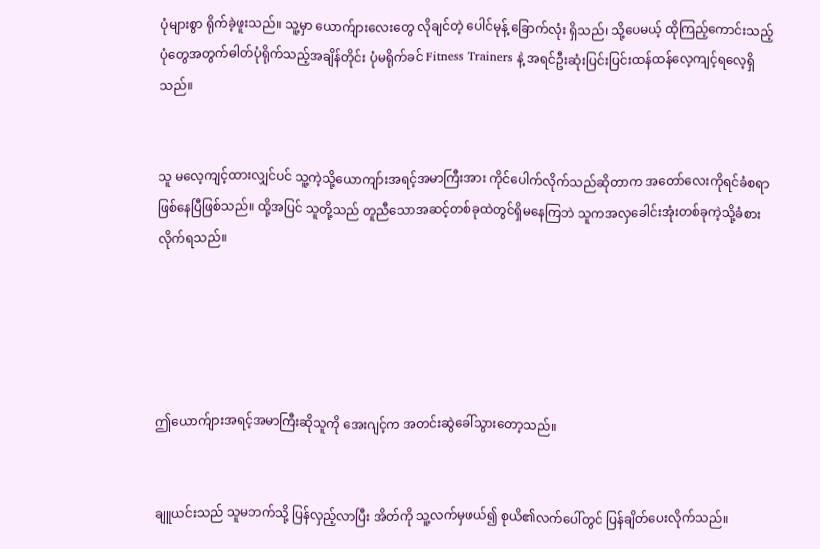ပုံများစွာ ရိုက်ခဲ့ဖူးသည်။ သူ့မှာ ယောက်ျားလေးတွေ လိုချင်တဲ့ ပေါင်မုန့် ခြောက်လုံး ရှိသည်၊ သို့ပေမယ့် ထိုကြည့်ကောင်းသည့် ပုံတွေအတွက်ဓါတ်ပုံရိုက်သည့်အချိန်တိုင်း ပုံမရိုက်ခင် Fitness Trainers နဲ့ အရင်ဦးဆုံးပြင်းပြင်းထန်ထန်လေ့ကျင့်ရလေ့ရှိသည်။


သူ မလေ့ကျင့်ထားလျှင်ပင် သူ့ကဲ့သို့ယောကျာ်းအရင့်အမာကြီးအား ကိုင်ပေါက်လိုက်သည်ဆိုတာက အတော်လေးကိုရင်ခံစရာဖြစ်နေပြီဖြစ်သည်။ ထို့အပြင် သူတို့သည် တူညီသောအဆင့်တစ်ခုထဲတွင်ရှိမနေကြဘဲ သူကအလှခေါင်းအုံးတစ်ခုကဲ့သို့ခံစားလိုက်ရသည်။





ဤယောက်ျားအရင့်အမာကြီးဆိုသူကို အေးဂျင့်က အတင်းဆွဲခေါ်သွားတော့သည်။


ချူယင်းသည် သူမဘက်သို့ ပြန်လှည့်လာပြီး အိတ်ကို သူ့လက်မှဖယ်၍ စုယိ၏လက်ပေါ်တွင် ပြန်ချိတ်ပေးလိုက်သည်။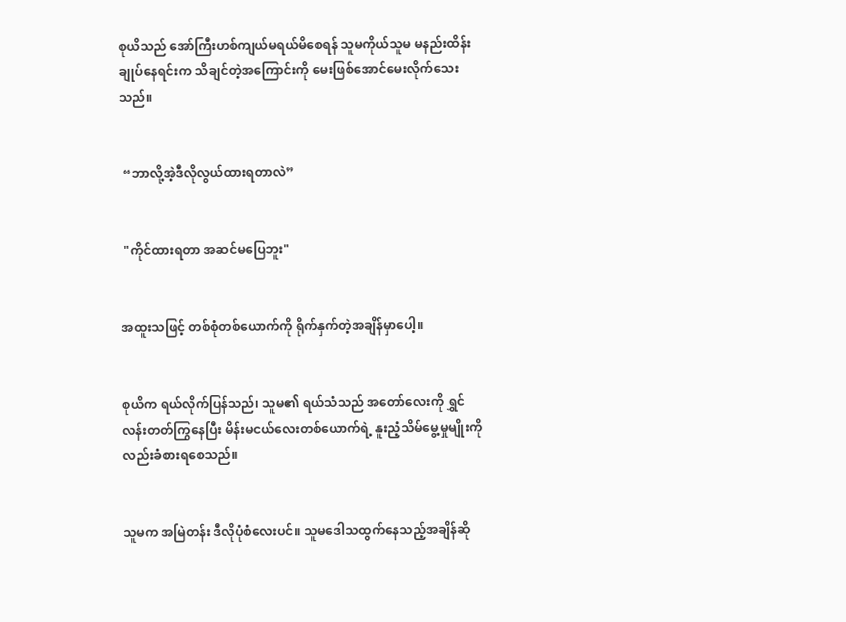စုယိသည် အော်ကြီးဟစ်ကျယ်မရယ်မိစေရန် သူမကိုယ်သူမ မနည်းထိန်းချုပ်နေရင်းက သိချင်တဲ့အကြောင်းကို မေးဖြစ်အောင်မေးလိုက်သေးသည်။


 “ဘာလို့အဲ့ဒီလိုလွယ်ထားရတာလဲ”


 "ကိုင်ထားရတာ အဆင်မပြေဘူး"


အထူးသဖြင့် တစ်စုံတစ်ယောက်ကို ရိုက်နှက်တဲ့အချိန်မှာပေါ့။


စုယိက ရယ်လိုက်ပြန်သည်၊ သူမ၏ ရယ်သံသည် အတော်လေးကို ရွှင်လန်းတတ်ကြွနေပြီး မိန်းမငယ်လေးတစ်ယောက်ရဲ့ နူးညံ့သိမ်မွေ့မှုမျိုးကိုလည်းခံစားရစေသည်။


သူမက အမြဲတန်း ဒီလိုပုံစံလေးပင်။ သူမဒေါသထွက်နေသည့်အချိန်ဆို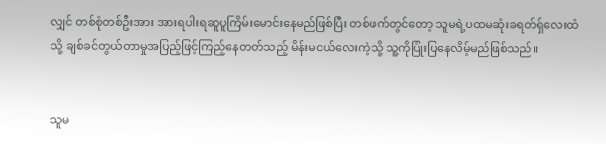လျှင် တစ်စုံတစ်ဦးအား အားရပါးရဆူပူကြိမ်းမောင်းနေမည်ဖြစ်ပြီး တစ်ဖက်တွင်တော့ သူမရဲ့ပထမဆုံးခရတ်ရှ်လေးထံသို့ ချစ်ခင်တွယ်တာမှုအပြည့်ဖြင့်ကြည့်နေတတ်သည့် မိန်းမငယ်လေးကဲ့သို့ သူ့ကိုပြုံးပြနေလိမ့်မည်ဖြစ်သည်။


သူမ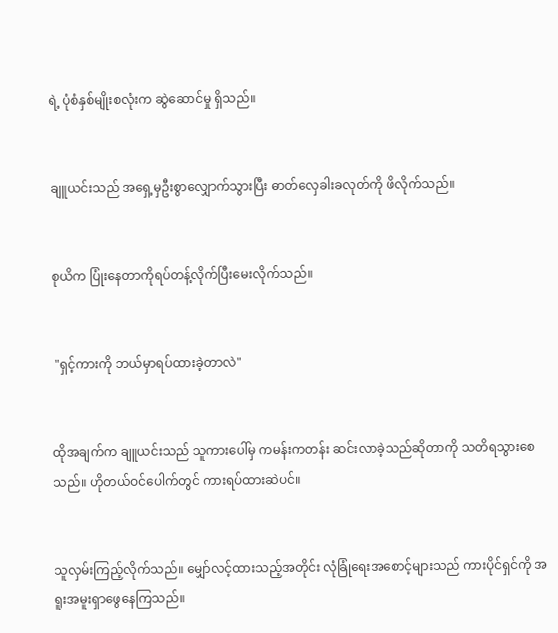ရဲ့ ပုံစံနှစ်မျိုးစလုံးက ဆွဲဆောင်မှု ရှိသည်။


ချူယင်းသည် အရှေ့မှဦးစွာလျှောက်သွားပြီး ဓာတ်လှေခါးခလုတ်ကို ဖိလိုက်သည်။


စုယိက ပြုံးနေတာကိုရပ်တန့်လိုက်ပြီးမေးလိုက်သည်။


 "ရှင့်ကားကို ဘယ်မှာရပ်ထားခဲ့တာလဲ"


ထိုအချက်က ချူယင်းသည် သူကားပေါ်မှ ကမန်းကတန်း ဆင်းလာခဲ့သည်ဆိုတာကို သတိရသွားစေသည်။ ဟိုတယ်ဝင်ပေါက်တွင် ကားရပ်ထားဆဲပင်။


သူလှမ်းကြည့်လိုက်သည်။ မျှော်လင့်ထားသည့်အတိုင်း လုံခြုံရေးအစောင့်များသည် ကားပိုင်ရှင်ကို အရူးအမူးရှာဖွေနေကြသည်။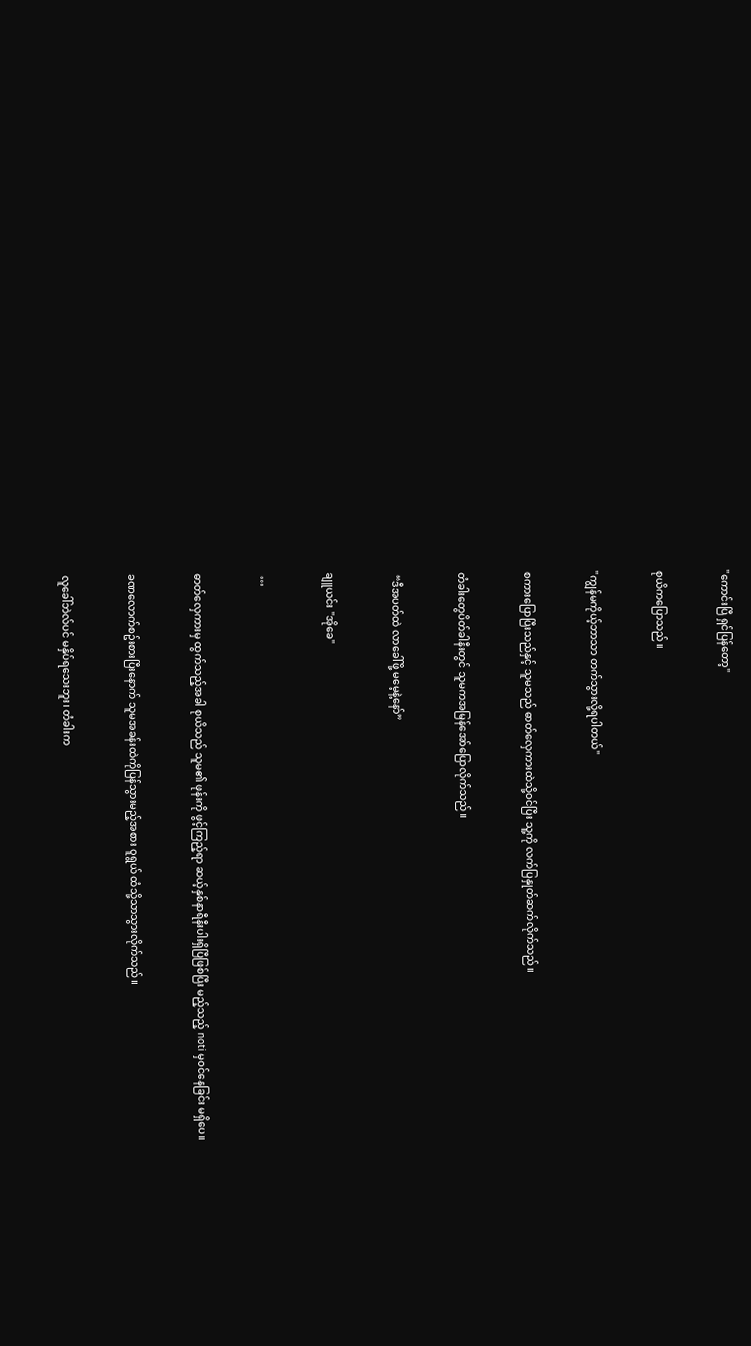"ကောင်းပြီ ရှင်ပြန်တော့"


စုယိကပြောသည်။


"ကျွန်မကိုယ့်ဘာသာ တက်သွားလို့ရပါတယ်"


စကားပြောပြီးသည်နှင့် သူမသည် ဓာတ်လှေကားထဲသို့ဝင်ပြီး သူ့ကို လက်ပြနှုတ်ဆက်လိုက်သည်။


တံခါးတွေပိတ်ခါနီးတွင် သူမကအမြန်အော်ပြောလိုက်သည်။


 “ဒီအပတ်ထဲ လာခေါ်ဖို့ မမေ့နဲ့နော်”


ချူယင်း "အိုခေ"


 …


ဓာတ်လှေကားမှ ထွက်သည့်အခါ စုယိသည် သူမ၏ ဖုန်းကို ဖွင့်ကြည့်ရာ ဆယ့်နှစ်နာရီနီးပါးရှိပြီဖြစ်ပြီး မည့်သည့် noti မှ၀င်နေခြင်း မရှိပေ။


ခဏလောက်စဥ်းစားပြီးနောက် သူမအခန်းထဲကိုပြန်သွားမည့်အစား ၀ူရွယ် ထံသို့သာသွားလိုက်သည်။


လူခေါ်ဘဲလ်ပင် မနှိပ်ရသေးဘူး၊ တံခါးက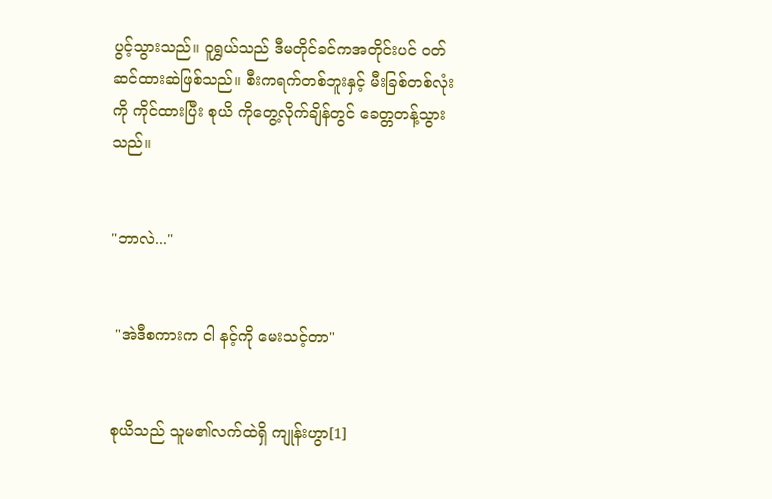ပွင့်သွားသည်။ ၀ူရွှယ်သည် ဒီမတိုင်ခင်ကအတိုင်းပင် ဝတ်ဆင်ထားဆဲဖြစ်သည်။ စီးကရက်တစ်ဘူးနှင့် မီးခြစ်တစ်လုံးကို ကိုင်ထားပြီး စုယိ ကိုတွေ့လိုက်ချိန်တွင် ခေတ္တတန့်သွားသည်။


"ဘာလဲ..."


 "အဲဒီစကားက ငါ နင့်ကို မေးသင့်တာ"


စုယိသည် သူမ၏လက်ထဲရှိ ကျုန်းဟွာ[1]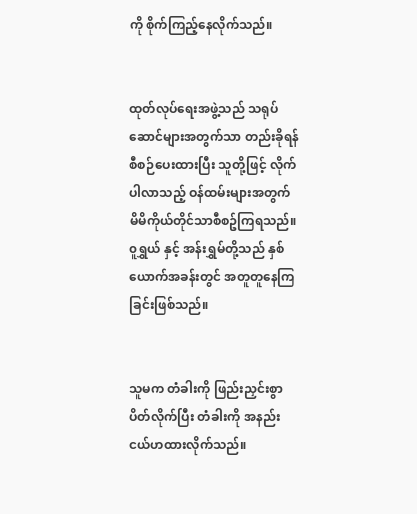ကို စိုက်ကြည့်နေလိုက်သည်။


ထုတ်လုပ်ရေးအဖွဲ့သည် သရုပ်ဆောင်များအတွက်သာ တည်းခိုရန် စီစဉ်ပေးထားပြီး သူတို့ဖြင့် လိုက်ပါလာသည့် ဝန်ထမ်းများအတွက် မိမိကိုယ်တိုင်သာစီစဥ်ကြရသည်။ ၀ူရွှယ် နှင့် အန်းရွှမ်တို့သည် နှစ်ယောက်အခန်းတွင် အတူတူနေကြခြင်းဖြစ်သည်။


သူမက တံခါးကို ဖြည်းညှင်းစွာပိတ်လိုက်ပြီး တံခါးကို အနည်းငယ်ဟထားလိုက်သည်။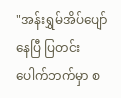"အန်းရွှမ်အိပ်ပျော်နေပြီ ပြတင်းပေါက်ဘက်မှာ စ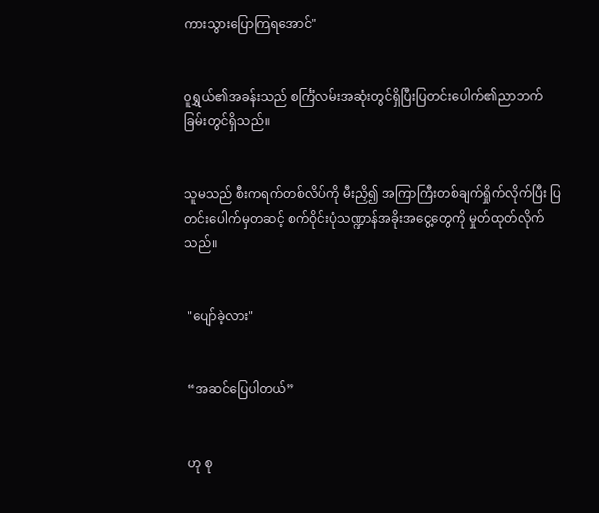ကားသွားပြောကြရအောင်"


၀ူရွှယ်၏အခန်းသည် စင်္ကြံလမ်းအဆုံးတွင်ရှိပြီးပြတင်းပေါက်၏ညာဘက်ခြမ်းတွင်ရှိသည်။


သူမသည် စီးကရက်တစ်လိပ်ကို မီးညှိ၍ အကြာကြီးတစ်ချက်ရှိုက်လိုက်ပြီး ပြတင်းပေါက်မှတဆင့် စက်ဝိုင်းပုံသဏ္ဍာန်အခိုးအငွေ့တွေကို မှုတ်ထုတ်လိုက်သည်။


 "ပျော်ခဲ့လား"


 “အဆင်ပြေပါတယ်”


 ဟု စု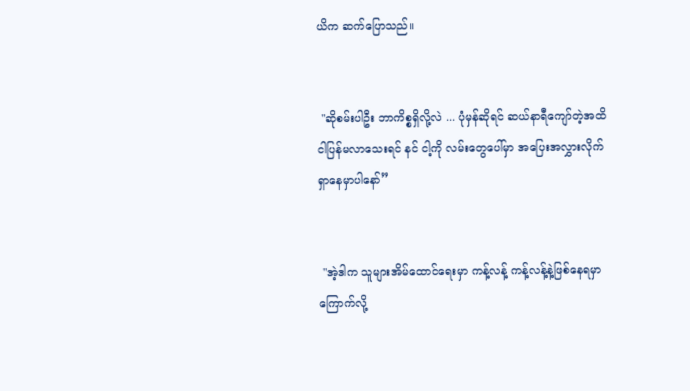ယိက ဆက်ပြောသည်။


 "ဆိုစမ်းပါဦး ဘာကိစ္စရှိလို့လဲ ... ပုံမှန်ဆိုရင် ဆယ်နာရီကျော်တဲ့အထိ ငါပြန်မလာသေးရင် နင် ငါ့ကို လမ်းတွေပေါ်မှာ အပြေးအလွှားလိုက်ရှာနေမှာပါနော်”


 "အဲ့ဒါက သူများအိမ်ထောင်ရေးမှာ ကန့်လန့် ကန့်လန့်နဲ့ဖြစ်နေရမှာ ကြောက်လို့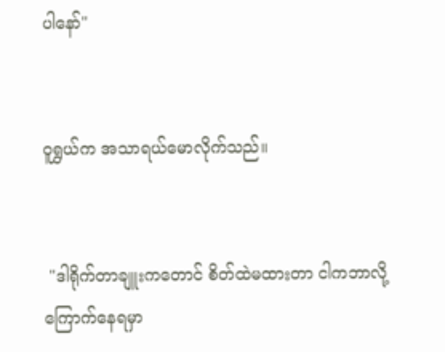ပါနော်"


၀ူရွှယ်က အသာရယ်မောလိုက်သည်။


 "ဒါရိုက်တာချူးကတောင် စိတ်ထဲမထားတာ ငါကဘာလို့ ကြောက်နေရမှာ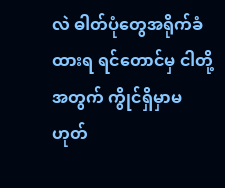လဲ ဓါတ်ပုံတွေအရိုက်ခံထားရ ရင်တောင်မှ ငါတို့အတွက် ကွိုင်ရှိမှာမဟုတ်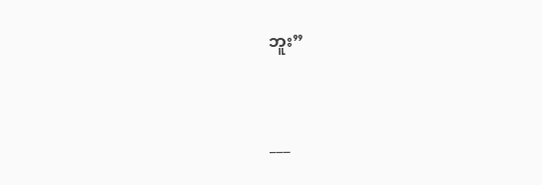ဘူး”


___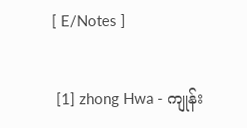[ E/Notes ]


 [1] zhong Hwa - ကျုန်း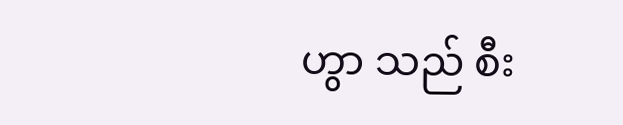ဟွာ သည် စီး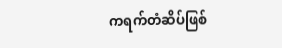ကရက်တံဆိပ်ဖြစ်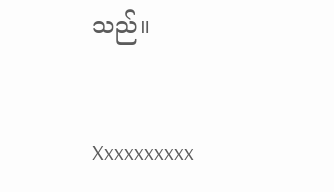သည်။


Xxxxxxxxxx